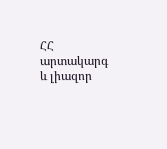ՀՀ արտակարգ և լիազոր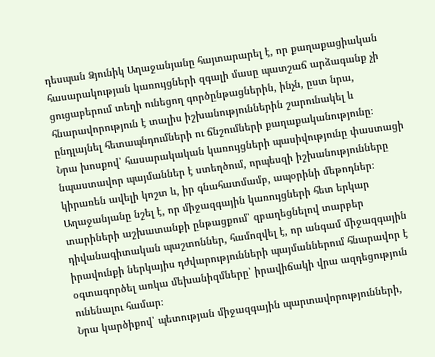դեսպան Ձյունիկ Աղաջանյանը հայտարարել է, որ քաղաքացիական հասարակության կառույցների զգալի մասը պատշաճ արձագանք չի ցուցաբերում տեղի ունեցող գործընթացներին, ինչն, ըստ նրա, հնարավորություն է տալիս իշխանություններին շարունակել և ընդլայնել հետապնդումների ու ճնշումների քաղաքականությունը։
Նրա խոսքով՝ հասարակական կառույցների պասիվությունը փաստացի նպաստավոր պայմաններ է ստեղծում, որպեսզի իշխանությունները կիրառեն ավելի կոշտ և, իր գնահատմամբ, ապօրինի մեթոդներ։
Աղաջանյանը նշել է, որ միջազգային կառույցների հետ երկար տարիների աշխատանքի ընթացքում՝ զբաղեցնելով տարբեր դիվանագիտական պաշտոններ, համոզվել է, որ անգամ միջազգային իրավունքի ներկայիս դժվարությունների պայմաններում հնարավոր է օգտագործել առկա մեխանիզմները՝ իրավիճակի վրա ազդեցություն ունենալու համար։
Նրա կարծիքով՝ պետության միջազգային պարտավորությունների,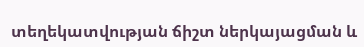տեղեկատվության ճիշտ ներկայացման և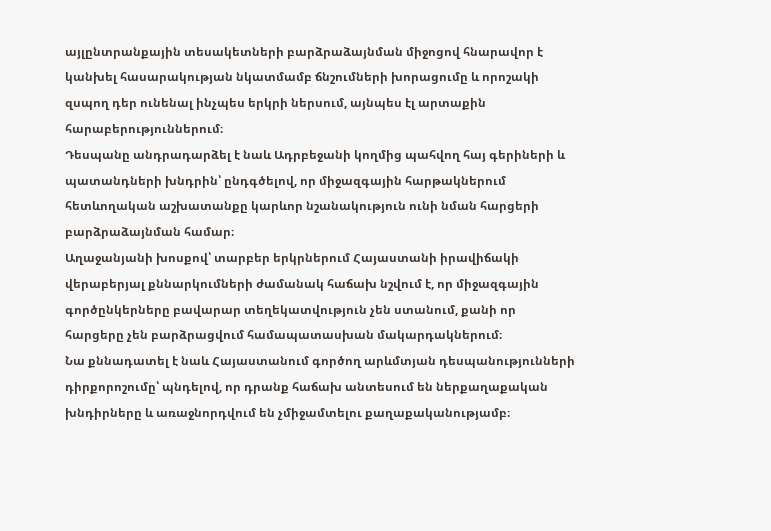այլընտրանքային տեսակետների բարձրաձայնման միջոցով հնարավոր է կանխել հասարակության նկատմամբ ճնշումների խորացումը և որոշակի զսպող դեր ունենալ ինչպես երկրի ներսում, այնպես էլ արտաքին հարաբերություններում։
Դեսպանը անդրադարձել է նաև Ադրբեջանի կողմից պահվող հայ գերիների և պատանդների խնդրին՝ ընդգծելով, որ միջազգային հարթակներում հետևողական աշխատանքը կարևոր նշանակություն ունի նման հարցերի բարձրաձայնման համար։
Աղաջանյանի խոսքով՝ տարբեր երկրներում Հայաստանի իրավիճակի վերաբերյալ քննարկումների ժամանակ հաճախ նշվում է, որ միջազգային գործընկերները բավարար տեղեկատվություն չեն ստանում, քանի որ հարցերը չեն բարձրացվում համապատասխան մակարդակներում։
Նա քննադատել է նաև Հայաստանում գործող արևմտյան դեսպանությունների դիրքորոշումը՝ պնդելով, որ դրանք հաճախ անտեսում են ներքաղաքական խնդիրները և առաջնորդվում են չմիջամտելու քաղաքականությամբ։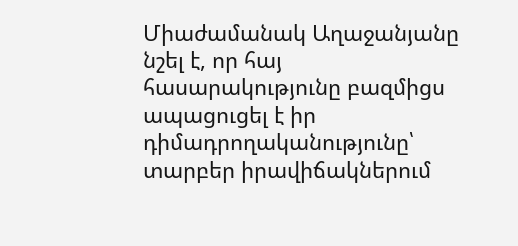Միաժամանակ Աղաջանյանը նշել է, որ հայ հասարակությունը բազմիցս ապացուցել է իր դիմադրողականությունը՝ տարբեր իրավիճակներում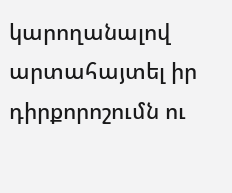կարողանալով արտահայտել իր դիրքորոշումն ու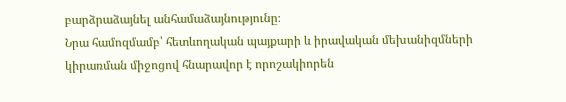բարձրաձայնել անհամաձայնությունը։
Նրա համոզմամբ՝ հետևողական պայքարի և իրավական մեխանիզմների կիրառման միջոցով հնարավոր է որոշակիորեն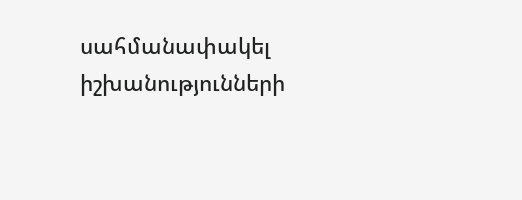սահմանափակել իշխանությունների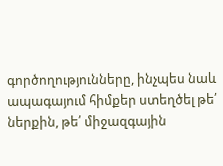գործողությունները, ինչպես նաև ապագայում հիմքեր ստեղծել թե՛ ներքին, թե՛ միջազգային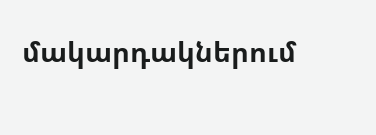մակարդակներում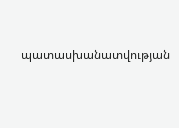պատասխանատվության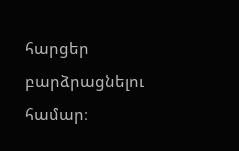հարցեր բարձրացնելու համար։